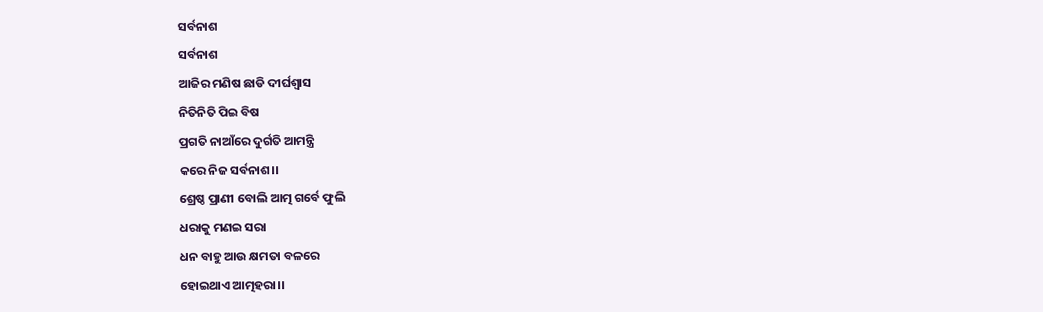ସର୍ବନାଶ
ସର୍ବନାଶ
ଆଜିର ମଣିଷ ଛାଡି ଦୀର୍ଘଶ୍ୱାସ
ନିତିନିତି ପିଇ ବିଷ
ପ୍ରଗତି ନାଆଁରେ ଦୁର୍ଗତି ଆମନ୍ତ୍ରି
କରେ ନିଜ ସର୍ବନାଶ।।
ଶ୍ରେଷ୍ଠ ପ୍ରାଣୀ ବୋଲି ଆତ୍ମ ଗର୍ବେ ଫୁଲି
ଧରାକୁ ମଣଇ ସରା
ଧନ ବାହୁ ଆଉ କ୍ଷମତା ବଳରେ
ହୋଇଥାଏ ଆତ୍ମହରା।।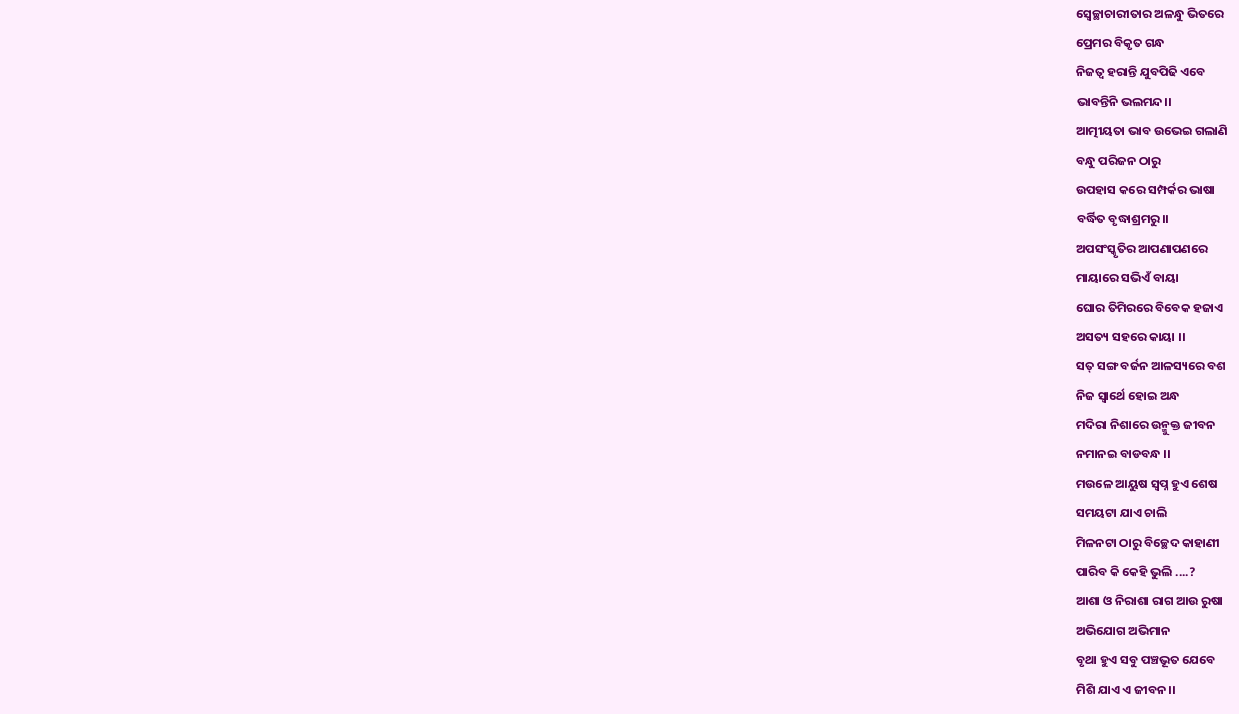ସ୍ୱେଚ୍ଛାଚାରୀତାର ଅଳନ୍ଧୁ ଭିତରେ
ପ୍ରେମର ବିକୃତ ଗନ୍ଧ
ନିଜତ୍ୱ ହରାନ୍ତି ଯୁବପିଢି ଏବେ
ଭାବନ୍ତିନି ଭଲମନ୍ଦ।।
ଆତ୍ମୀୟତା ଭାବ ଉଭେଇ ଗଲାଣି
ବନ୍ଧୁ ପରିଜନ ଠାରୁ
ଉପହାସ କରେ ସମ୍ପର୍କର ଭାଷା
ବର୍ଦ୍ଧିତ ବୃଦ୍ଧାଶ୍ରମରୁ।।
ଅପସଂସ୍କୃତିର ଆପଣାପଣରେ
ମାୟାରେ ସଭିଏଁ ବାୟା
ଘୋର ତିମିରରେ ବିବେକ ହଜାଏ
ଅସତ୍ୟ ସହରେ କାୟା ।।
ସତ୍ ସଙ୍ଗ ବର୍ଜନ ଆଳସ୍ୟରେ ବଶ
ନିଜ ସ୍ୱାର୍ଥେ ହୋଇ ଅନ୍ଧ
ମଦିରା ନିଶାରେ ଉନ୍ମୁକ୍ତ ଜୀବନ
ନମାନଇ ବାଡବନ୍ଧ ।।
ମଉଳେ ଆୟୁଷ ସ୍ୱପ୍ନ ହୁଏ ଶେଷ
ସମୟଟା ଯାଏ ଚାଲି
ମିଳନଟା ଠାରୁ ବିଚ୍ଛେଦ କାହାଣୀ
ପାରିବ କି କେହି ଭୁଲି ....?
ଆଶା ଓ ନିରାଶା ରାଗ ଆଉ ରୁଷା
ଅଭିଯୋଗ ଅଭିମାନ
ବୃଥା ହୁଏ ସବୁ ପଞ୍ଚଭୂତ ଯେବେ
ମିଶି ଯାଏ ଏ ଜୀବନ।।